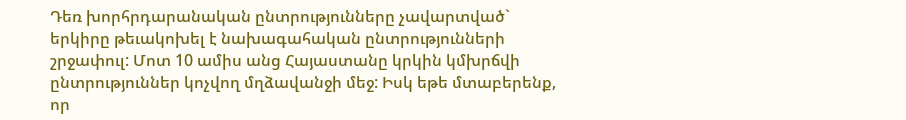Դեռ խորհրդարանական ընտրությունները չավարտված` երկիրը թեւակոխել է նախագահական ընտրությունների շրջափուլ: Մոտ 10 ամիս անց Հայաստանը կրկին կմխրճվի ընտրություններ կոչվող մղձավանջի մեջ: Իսկ եթե մտաբերենք, որ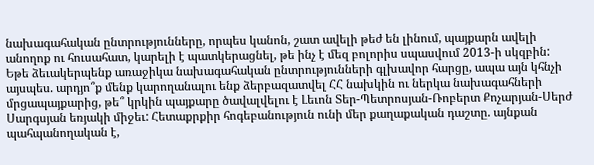նախագահական ընտրությունները, որպես կանոն, շատ ավելի թեժ են լինում, պայքարն ավելի անողոք ու հուսահատ, կարելի է պատկերացնել, թե ինչ է մեզ բոլորիս սպասվում 2013-ի սկզբին: Եթե ձեւակերպենք առաջիկա նախագահական ընտրությունների գլխավոր հարցը, ապա այն կհնչի այսպես. արդյո՞ք մենք կարողանալու ենք ձերբազատվել ՀՀ նախկին ու ներկա նախագահների մրցապայքարից, թե՞ կրկին պայքարը ծավալվելու է Լեւոն Տեր-Պետրոսյան-Ռոբերտ Քոչարյան-Սերժ Սարգսյան եռյակի միջեւ: Հետաքրքիր հոգեբանություն ունի մեր քաղաքական դաշտը. այնքան պահպանողական է,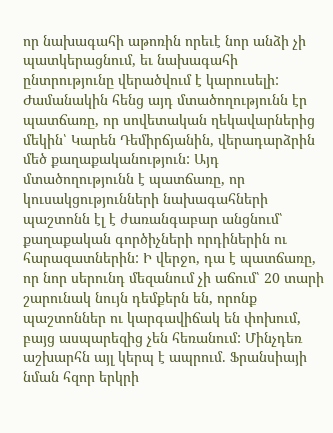որ նախագահի աթոռին որեւէ նոր անձի չի պատկերացնում, եւ նախագահի ընտրությունը վերածվում է կարուսելի: Ժամանակին հենց այդ մտածողությունն էր պատճառը, որ սովետական ղեկավարներից մեկին՝ Կարեն Դեմիրճյանին, վերադարձրին մեծ քաղաքականություն: Այդ մտածողությունն է պատճառը, որ կուսակցությունների նախագահների պաշտոնն էլ է ժառանգաբար անցնում՝ քաղաքական գործիչների որդիներին ու հարազատներին: Ի վերջո, դա է պատճառը, որ նոր սերունդ մեզանում չի աճում՝ 20 տարի շարունակ նույն դեմքերն են, որոնք պաշտոններ ու կարգավիճակ են փոխում, բայց ասպարեզից չեն հեռանում: Մինչդեռ աշխարհն այլ կերպ է ապրում. Ֆրանսիայի նման հզոր երկրի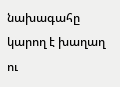նախագահը կարող է խաղաղ ու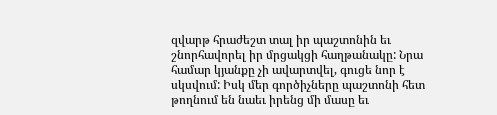զվարթ հրաժեշտ տալ իր պաշտոնին եւ շնորհավորել իր մրցակցի հաղթանակը: Նրա համար կյանքը չի ավարտվել, գուցե նոր է սկսվում: Իսկ մեր գործիչները պաշտոնի հետ թողնում են նաեւ իրենց մի մասը եւ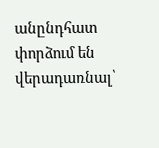անընդհատ փորձում են վերադառնալ՝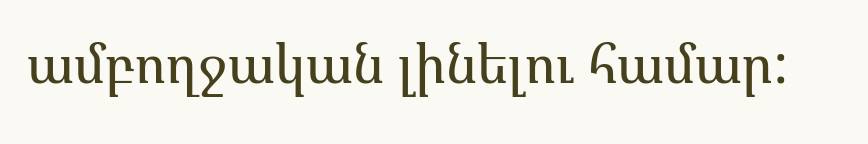ամբողջական լինելու համար: